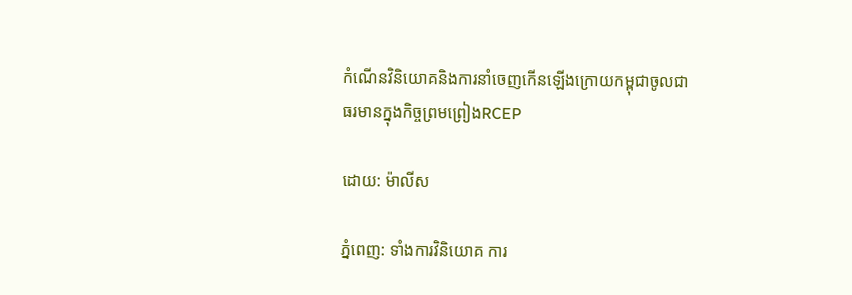កំណើនវិនិយោគនិងការនាំចេញកើនឡើងក្រោយកម្ពុជាចូលជាធរមានក្នុងកិច្ចព្រមព្រៀងRCEP

ដោយ: ម៉ាលីស

ភ្នំពេញ: ទាំងការវិនិយោគ ការ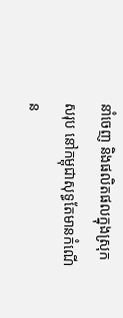នាំចេញ និងផលិតផលក្នុងស្រុកសរុប នៅកម្ពុជាសុទ្ធតែមានកំណើន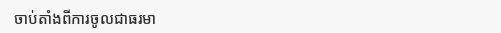ចាប់តាំងពីការចូលជាធរមា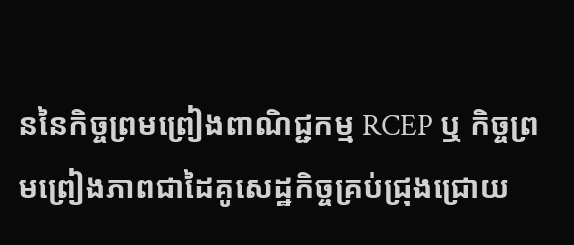ននៃកិច្ចព្រមព្រៀងពាណិជ្ជកម្ម RCEP ឬ កិច្ចព្រមព្រៀងភាពជាដៃគូសេដ្ឋកិច្ចគ្រប់ជ្រុងជ្រោយ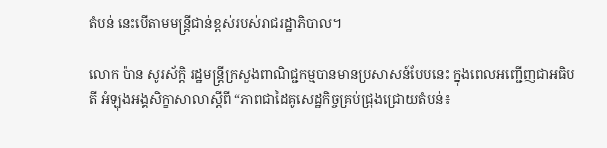តំបន់ នេះបើតាមមន្ត្រីជាន់ខ្ពស់របស់រាជរដ្ឋាភិបាល។

លោក ប៉ាន សូរស័ក្តិ រដ្ឋមន្ត្រីក្រសួងពាណិជ្ជកម្មបានមានប្រសាសន៍បែបនេះ ក្នុងពេលអញ្ជើញជាអធិបតី អំឡុងអង្គសិក្ខាសាលាស្តីពី “ភាពជាដៃគូសេដ្ឋកិច្ចគ្រប់ជ្រុងជ្រោយតំបន់៖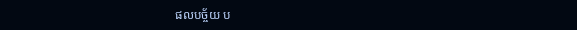ផលបច្ច័យ ប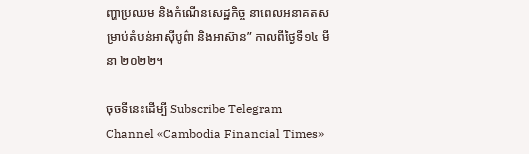ញ្ហាប្រឈម និងកំណើនសេដ្ឋកិច្ច នាពេលអនាគតសម្រាប់តំបន់អាស៊ីបូព៌ា និងអាស៊ាន” កាលពីថ្ងៃទី១៤ មីនា ២០២២។

ចុចទីនេះដើម្បី Subscribe Telegram Channel «Cambodia Financial Times»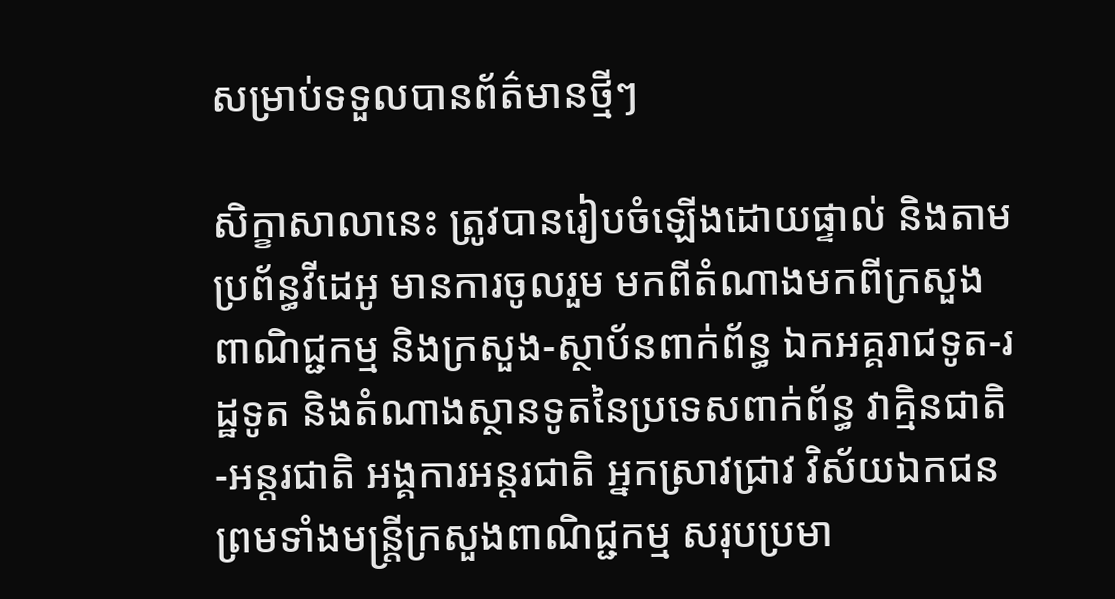សម្រាប់ទទួលបានព័ត៌មានថ្មីៗ

សិក្ខាសាលានេះ ត្រូវបានរៀបចំឡើងដោយផ្ទាល់ និងតាមប្រព័ន្ធវីដេអូ មានការចូលរួម មកពីតំណាងមកពីក្រសួងពាណិជ្ជកម្ម និងក្រសួង-ស្ថាប័នពាក់ព័ន្ធ ឯកអគ្គរាជទូត-រដ្ឋទូត និងតំណាងស្ថានទូតនៃប្រទេសពាក់ព័ន្ធ វាគ្មិនជាតិ-អន្តរជាតិ អង្គការអន្តរជាតិ អ្នកស្រាវជ្រាវ វិស័យឯកជន ព្រមទាំងមន្រ្តីក្រសួងពាណិជ្ជកម្ម សរុបប្រមា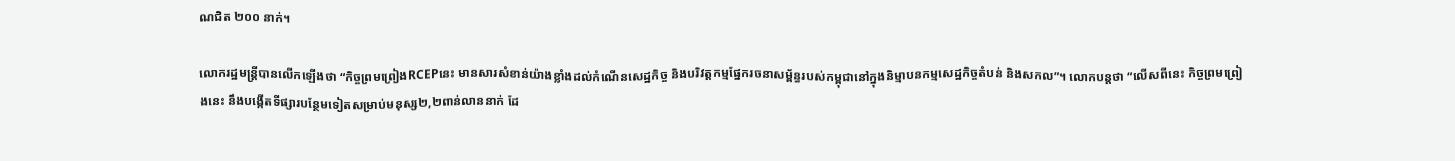ណជិត ២០០ នាក់។

លោករដ្ឋមន្រ្តីបានលើកឡើងថា “កិច្ចព្រមព្រៀងRCEPនេះ មានសារសំខាន់យ៉ាងខ្លាំងដល់កំណើនសេដ្ឋកិច្ច និងបរិវត្តកម្មផ្នែករចនាសម្ព័ន្ធរបស់កម្ពុជានៅក្នុងនិម្មាបនកម្មសេដ្ឋកិច្ចតំបន់ និងសកល”។ លោកបន្តថា “លើសពីនេះ កិច្ចព្រមព្រៀងនេះ នឹងបង្កើតទីផ្សារបន្ថែមទៀតសម្រាប់មនុស្ស២,២ពាន់លាននាក់ ដែ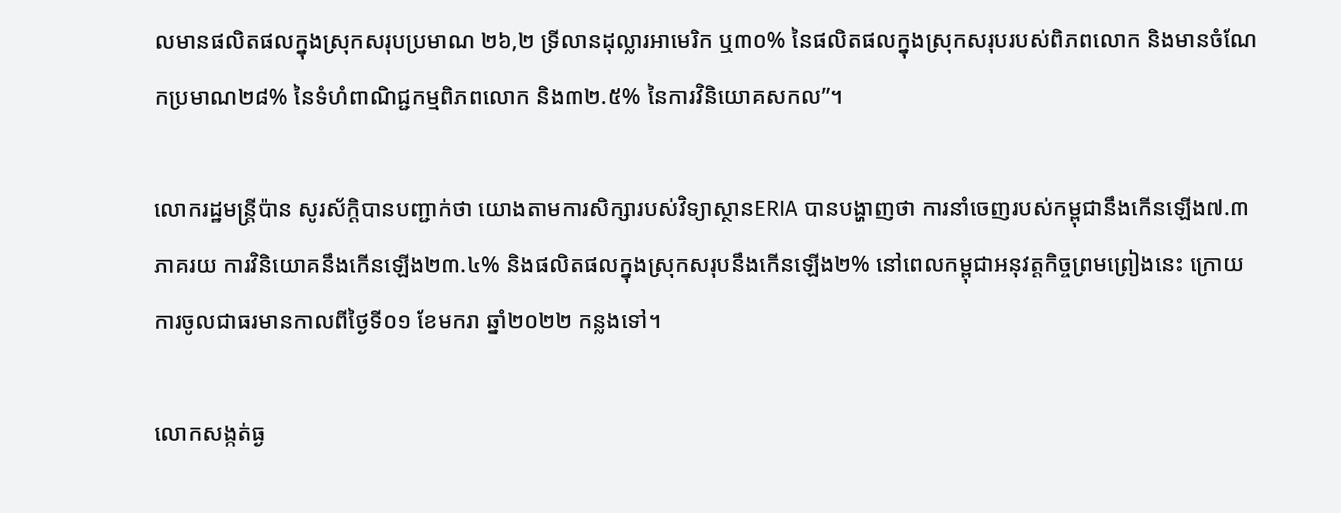លមានផលិតផលក្នុងស្រុកសរុបប្រមាណ ២៦,២ ទ្រីលានដុល្លារអាមេរិក ឬ៣០% នៃផលិតផលក្នុងស្រុកសរុបរបស់ពិភពលោក និងមានចំណែកប្រមាណ២៨% នៃទំហំពាណិជ្ជកម្មពិភពលោក និង៣២.៥% នៃការវិនិយោគសកល”។

លោករដ្ឋមន្រ្តីប៉ាន សូរស័ក្តិបានបញ្ជាក់ថា យោងតាមការសិក្សារបស់វិទ្យាស្ថានERIA បានបង្ហាញថា ការនាំចេញរបស់កម្ពុជានឹងកើនឡើង៧.៣ភាគរយ ការវិនិយោគនឹងកើនឡើង២៣.៤% និងផលិតផលក្នុងស្រុកសរុបនឹងកើនឡើង២% នៅពេលកម្ពុជាអនុវត្តកិច្ចព្រមព្រៀងនេះ ក្រោយការចូលជាធរមានកាលពីថ្ងៃទី០១ ខែមករា ឆ្នាំ២០២២ កន្លងទៅ។

លោកសង្កត់ធ្ង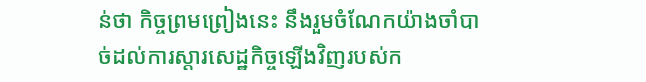ន់ថា កិច្ចព្រមព្រៀងនេះ នឹងរួមចំណែកយ៉ាងចាំបាច់ដល់ការស្តារសេដ្ឋកិច្ចឡើងវិញរបស់ក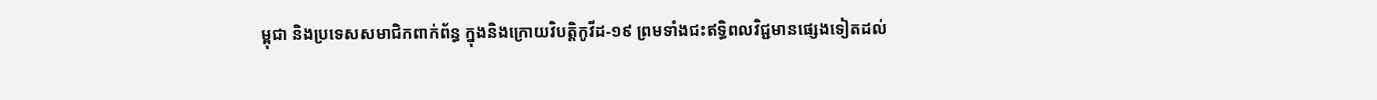ម្ពុជា និងប្រទេសសមាជិកពាក់ព័ន្ធ ក្នុងនិងក្រោយវិបត្តិកូវីដ-១៩ ព្រមទាំងជះឥទ្ធិពលវិជ្ជមានផ្សេងទៀតដល់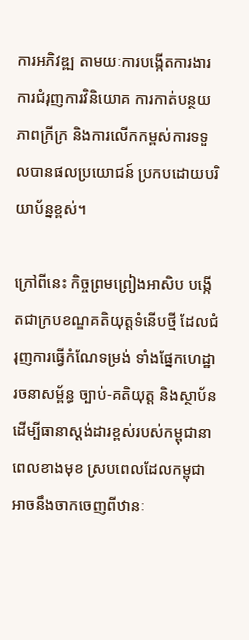ការអភិវឌ្ឍ តាមយៈការបង្កើតការងារ ការជំរុញការវិនិយោគ ការកាត់បន្ថយភាពក្រីក្រ និងការលើកកម្ពស់ការទទួលបានផលប្រយោជន៍ ប្រកបដោយបរិយាប័ន្នខ្ពស់។

ក្រៅពីនេះ កិច្ចព្រមព្រៀងអាសិប បង្កើតជាក្របខណ្ឌគតិយុត្តទំនើបថ្មី ដែលជំរុញការធ្វើកំណែទម្រង់ ទាំងផ្នែកហេដ្ឋារចនាសម្ព័ន្ធ ច្បាប់-គតិយុត្ត និងស្ថាប័ន ដើម្បីធានាស្តង់ដារខ្ពស់របស់កម្ពុជានាពេលខាងមុខ ស្របពេលដែលកម្ពុជា អាចនឹងចាកចេញពីឋានៈ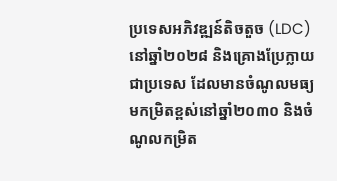ប្រទេសអភិវឌ្ឍន៍តិចតួច (LDC) នៅឆ្នាំ២០២៨ និងគ្រោងប្រែក្លាយជាប្រទេស ដែលមានចំណូលមធ្យមកម្រិតខ្ពស់នៅឆ្នាំ២០៣០ និងចំណូលកម្រិត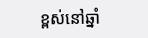ខ្ពស់នៅឆ្នាំ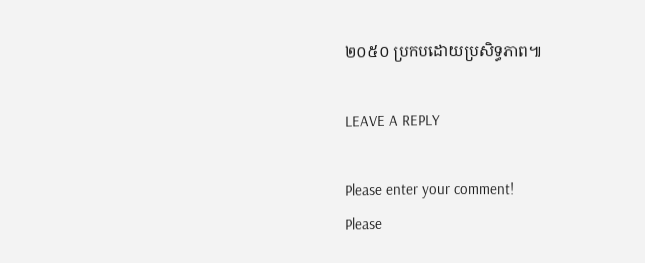២០៥០ ប្រកបដោយប្រសិទ្ធភាព៕

LEAVE A REPLY

Please enter your comment!
Please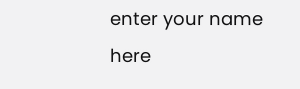enter your name here